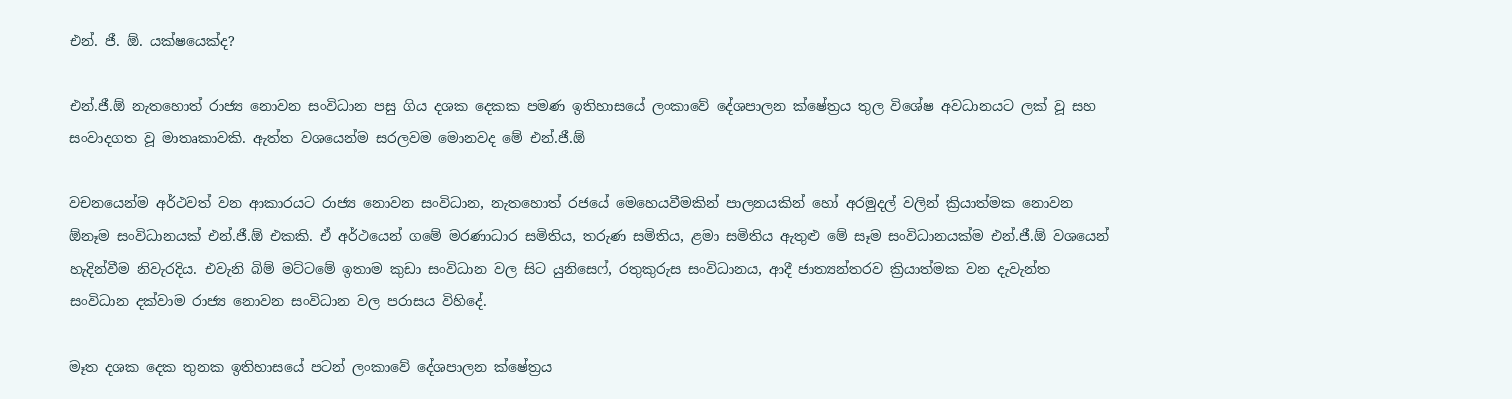එන්. ජී. ඕ. යක්ෂයෙක්ද?

එන්.ජී.ඕ නැතහොත් රාජ්‍ය නොවන සංවිධාන පසු ගිය දශක දෙකක පමණ ඉතිහාසයේ ලංකාවේ දේශපාලන ක්ෂේත්‍රය තුල විශේෂ අවධානයට ලක් වූ සහ සංවාදගත වූ මාතෘකාවකි. ඇත්ත වශයෙන්ම සරලවම මොනවද මේ එන්.ජී.ඕ

වචනයෙන්ම අර්ථවත් වන ආකාරයට රාජ්‍ය නොවන සංවිධාන, නැතහොත් රජයේ මෙහෙයවීමකින් පාලනයකින් හෝ අරමුදල් වලින් ක්‍රියාත්මක නොවන ඕනෑම සංවිධානයක් එන්.ජී.ඕ එකකි. ඒ අර්ථයෙන් ගමේ මරණාධාර සමිතිය, තරුණ සමිතිය, ළමා සමිතිය ඇතුළු මේ සෑම සංවිධානයක්ම එන්.ජී.ඕ වශයෙන් හැදින්වීම නිවැරදිය. එවැනි බිම් මට්ටමේ ඉතාම කුඩා සංවිධාන වල සිට යුනිසෙෆ්, රතුකුරුස සංවිධානය, ආදී ජාත්‍යන්තරව ක්‍රියාත්මක වන දැවැන්ත සංවිධාන දක්වාම රාජ්‍ය නොවන සංවිධාන වල පරාසය විහිදේ.

මෑත දශක දෙක තුනක ඉතිහාසයේ පටන් ලංකාවේ දේශපාලන ක්ෂේත්‍රය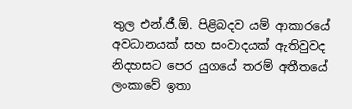තුල එන්.ජී.ඕ. පිළිබදව යම් ආකාරයේ අවධානයක් සහ සංවාදයක් ඇතිවුවද නිදහසට පෙර යුගයේ තරම් අතීතයේ ලංකාවේ ඉතා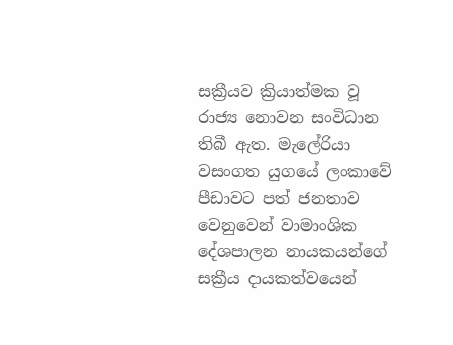සක්‍රීයව ක්‍රියාත්මක වූ රාජ්‍ය නොවන සංවිධාන තිබී ඇත. මැලේරියා වසංගත යුගයේ ලංකාවේ පීඩාවට පත් ජනතාව වෙනුවෙන් වාමාංශික දේශපාලන නායකයන්ගේ සක්‍රීය දායකත්වයෙන්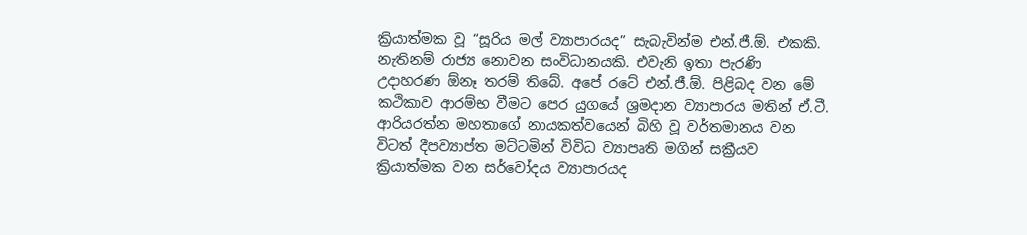ක්‍රියාත්මක වූ “සූරිය මල් ව්‍යාපාරයද” සැබැවින්ම එන්.ජී.ඕ. එකකි. නැතිනම් රාජ්‍ය නොවන සංවිධානයකි. එවැනි ඉතා පැරණි  උදාහරණ ඕනෑ තරම් තිබේ. අපේ රටේ එන්.ජී.ඕ. පිළිබද වන මේ කථිකාව ආරම්භ වීමට පෙර යුගයේ ශ්‍රමදාන ව්‍යාපාරය මතින් ඒ.ටී. ආරියරත්න මහතාගේ නායකත්වයෙන් බිහි වූ වර්තමානය වන විටත් දීපව්‍යාප්ත මට්ටමින් විවිධ ව්‍යාපෘති මගින් සක්‍රීයව ක්‍රියාත්මක වන සර්වෝදය ව්‍යාපාරයද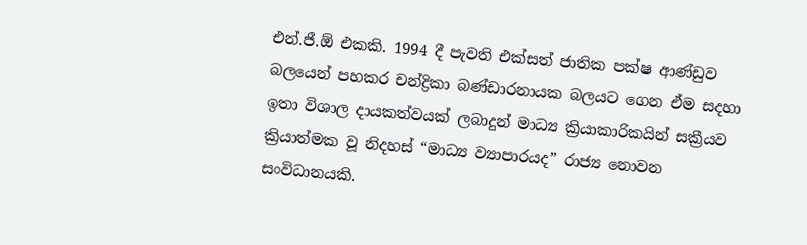එන්.ජී.ඕ එකකි. 1994 දී පැවති එක්සත් ජාතික පක්ෂ ආණ්ඩුව බලයෙන් පහකර චන්ද්‍රිකා බණ්ඩාරනායක බලයට ගෙන ඒම සදහා ඉතා විශාල දායකත්වයක් ලබාදුන් මාධ්‍ය ක්‍රියාකාරිකයින් සක්‍රීයව ක්‍රියාත්මක වූ නිදහස් “මාධ්‍ය ව්‍යාපාරයද” රාජ්‍ය නොවන සංවිධානයකි.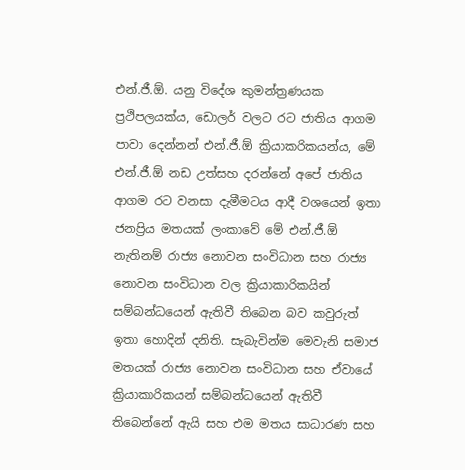එන්.ජී.ඕ. යනු විදේශ කුමන්ත්‍රණයක ප්‍රථිපලයක්ය, ඩොලර් වලට රට ජාතිය ආගම පාවා දෙන්නන් එන්.ජී.ඕ ක්‍රියාකරිකයන්ය, මේ එන්.ජී.ඕ නඩ උත්සහ දරන්නේ අපේ ජාතිය ආගම රට වනසා දැමීමටය ආදී වශයෙන් ඉතා ජනප්‍රිය මතයක් ලංකාවේ මේ එන්.ජී.ඕ නැතිනම් රාජ්‍ය නොවන සංවිධාන සහ රාජ්‍ය නොවන සංවිධාන වල ක්‍රියාකාරිකයින් සම්බන්ධයෙන් ඇතිවී තිබෙන බව කවුරුත් ඉතා හොදින් දනිති. සැබැවින්ම මෙවැනි සමාජ මතයක් රාජ්‍ය නොවන සංවිධාන සහ ඒවායේ ක්‍රියාකාරිකයන් සම්බන්ධයෙන් ඇතිවී තිබෙන්නේ ඇයි සහ එම මතය සාධාරණ සහ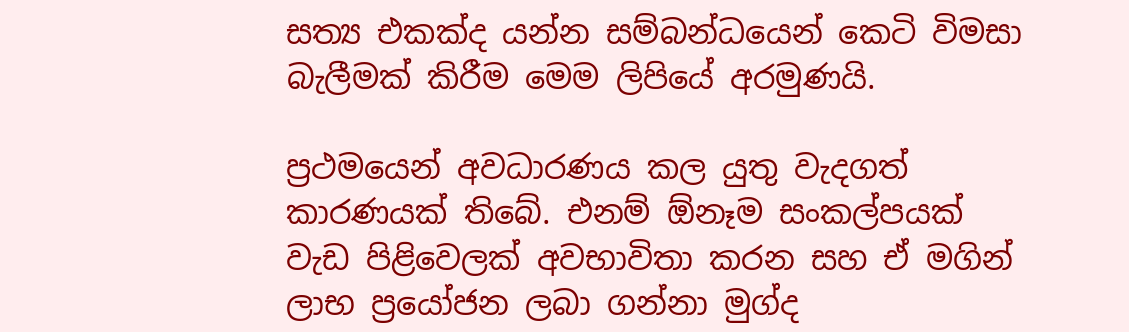සත්‍ය එකක්ද යන්න සම්බන්ධයෙන් කෙටි විමසා බැලීමක් කිරීම මෙම ලිපියේ අරමුණයි.

ප්‍රථමයෙන් අවධාරණය කල යුතු වැදගත් කාරණයක් තිබේ. එනම් ඕනෑම සංකල්පයක් වැඩ පිළිවෙලක් අවභාවිතා කරන සහ ඒ මගින් ලාභ ප්‍රයෝජන ලබා ගන්නා මුග්ද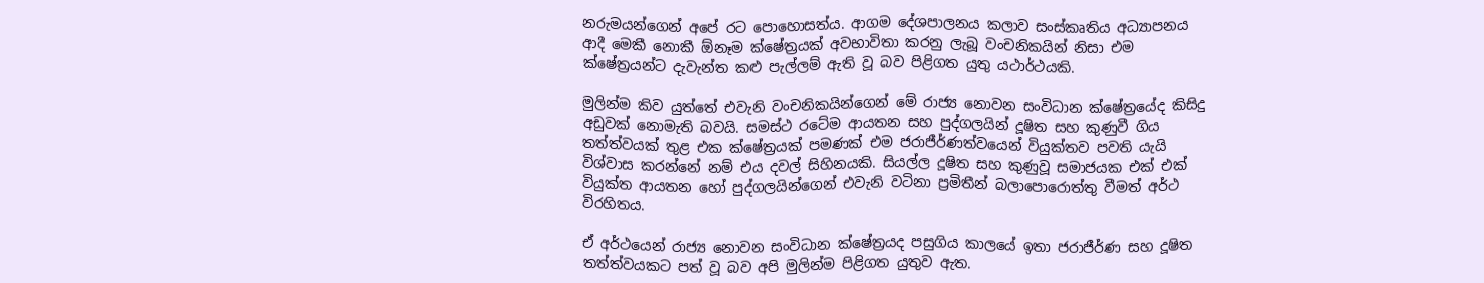නරුමයන්ගෙන් අපේ රට පොහොසත්ය. ආගම දේශපාලනය කලාව සංස්කෘතිය අධ්‍යාපනය ආදී මෙකී නොකී ඕනෑම ක්ෂේත්‍රයක් අවභාවිතා කරනු ලැබූ වංචනිකයින් නිසා එම ක්ෂේත්‍රයන්ට දැවැන්ත කළු පැල්ලම් ඇති වූ බව පිළිගත යුතු යථාර්ථයකි.

මුලින්ම කිව යුත්තේ එවැනි වංචනිකයින්ගෙන් මේ රාජ්‍ය නොවන සංවිධාන ක්ෂේත්‍රයේද කිසිදු අඩුවක් නොමැති බවයි. සමස්ථ රටේම ආයතන සහ පුද්ගලයින් දූෂිත සහ කුණුවී ගිය තත්ත්වයක් තුළ එක ක්ෂේත්‍රයක් පමණක් එම ජරාජීර්ණත්වයෙන් වියුක්තව පවති යැයි විශ්වාස කරන්නේ නම් එය දවල් සිහිනයකි. සියල්ල දූෂිත සහ කුණුවූ සමාජයක එක් එක් වියුක්ත ආයතන හෝ පුද්ගලයින්ගෙන් එවැනි වටිනා ප්‍රමිතීන් බලාපොරොත්තු වීමත් අර්ථ විරහිතය.

ඒ අර්ථයෙන් රාජ්‍ය නොවන සංවිධාන ක්ෂේත්‍රයද පසුගිය කාලයේ ඉතා ජරාජීර්ණ සහ දූෂිත තත්ත්වයකට පත් වූ බව අපි මුලින්ම පිළිගත යුතුව ඇත.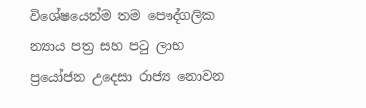විශේෂයෙන්ම තම පෞද්ගලික න්‍යාය පත්‍ර සහ පටු ලාභ ප්‍රයෝජන උදෙසා රාජ්‍ය නොවන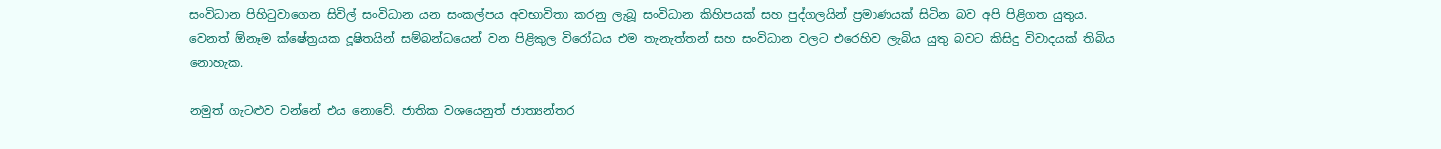සංවිධාන පිහිටුවාගෙන සිවිල් සංවිධාන යන සංකල්පය අවභාවිතා කරනු ලැබූ සංවිධාන කිහිපයක් සහ පුද්ගලයින් ප්‍රමාණයක් සිටින බව අපි පිළිගත යුතුය. වෙනත් ඕනෑම ක්ෂේත්‍රයක දූෂිතයින් සම්බන්ධයෙන් වන පිළිකුල විරෝධය එම තැනැත්තන් සහ සංවිධාන වලට එරෙහිව ලැබිය යුතු බවට කිසිදු විවාදයක් තිබිය නොහැක.

නමුත් ගැටළුව වන්නේ එය නොවේ. ජාතික වශයෙනුත් ජාත්‍යන්තර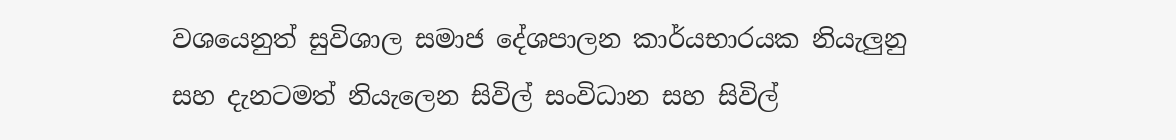වශයෙනුත් සුවිශාල සමාජ දේශපාලන කාර්යභාරයක නියැලුනු සහ දැනටමත් නියැලෙන සිවිල් සංවිධාන සහ සිවිල්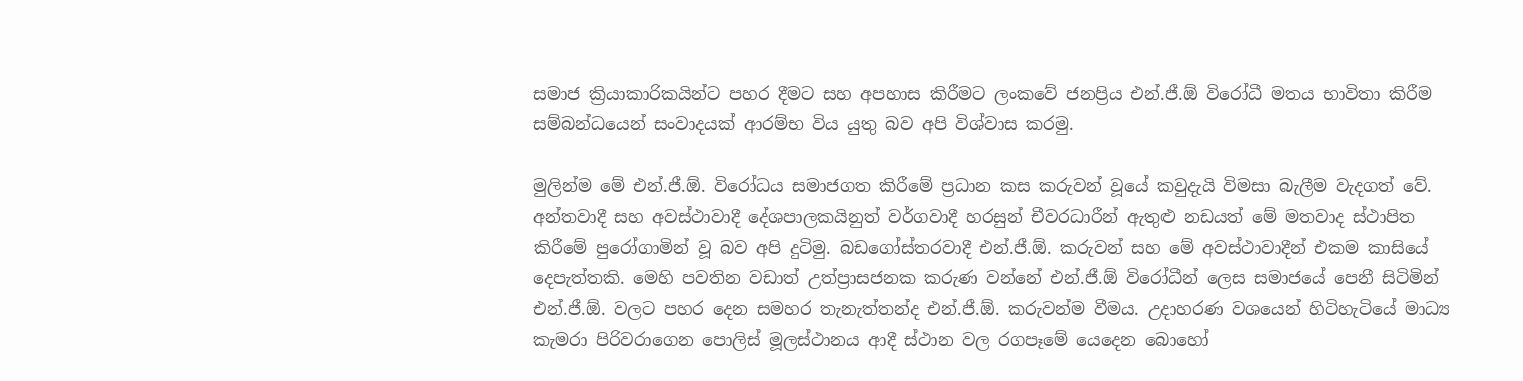සමාජ ක්‍රියාකාරිකයින්ට පහර දීමට සහ අපහාස කිරීමට ලංකවේ ජනප්‍රිය එන්.ජී.ඕ විරෝධී මතය භාවිතා කිරීම සම්බන්ධයෙන් සංවාදයක් ආරම්භ විය යුතු බව අපි විශ්වාස කරමු.

මුලින්ම මේ එන්.ජී.ඕ. විරෝධය සමාජගත කිරීමේ ප්‍රධාන කස කරුවන් වූයේ කවුදැයි විමසා බැලීම වැදගත් වේ. අන්තවාදී සහ අවස්ථාවාදී දේශපාලකයිනුත් වර්ගවාදී හරසුන් චීවරධාරීන් ඇතුළු නඩයත් මේ මතවාද ස්ථාපිත කිරීමේ පුරෝගාමින් වූ බව අපි දුටිමු. බඩගෝස්තරවාදී එන්.ජී.ඕ. කරුවන් සහ මේ අවස්ථාවාදීන් එකම කාසියේ දෙපැත්තකි. මෙහි පවතින වඩාත් උත්ප්‍රාසජනක කරුණ වන්නේ එන්.ජී.ඕ විරෝධීන් ලෙස සමාජයේ පෙනී සිටිමින් එන්.ජී.ඕ. වලට පහර දෙන සමහර තැනැත්තන්ද එන්.ජී.ඕ. කරුවන්ම වීමය. උදාහරණ වශයෙන් හිටිහැටියේ මාධ්‍ය කැමරා පිරිවරාගෙන පොලිස් මූලස්ථානය ආදී ස්ථාන වල රගපෑමේ යෙදෙන බොහෝ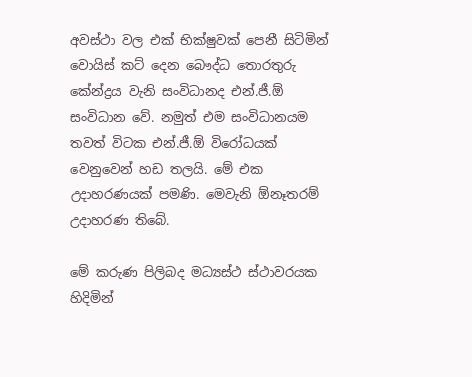අවස්ථා වල එක් භික්ෂුවක් පෙනී සිටිමින් වොයිස් කට් දෙන බෞද්ධ තොරතුරු කේන්ද්‍රය වැනි සංවිධානද එන්.ජී.ඕ සංවිධාන වේ. නමුත් එම සංවිධානයම තවත් විටක එන්.ජී.ඕ විරෝධයක් වෙනුවෙන් හඩ තලයි. මේ එක උදාහරණයක් පමණි. මෙවැනි ඕනෑතරම් උදාහරණ තිබේ.

මේ කරුණ පිලිබද මධ්‍යස්ථ ස්ථාවරයක හිදිමින්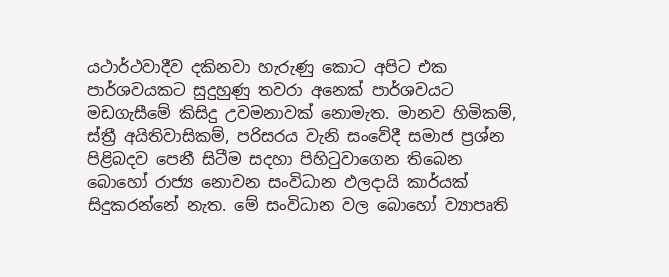යථාර්ථවාදීව දකිනවා හැරුණු කොට අපිට එක පාර්ශවයකට සුදුහුණු තවරා අනෙක් පාර්ශවයට මඩගැසීමේ කිසිදු උවමනාවක් නොමැත. මානව හිමිකම්, ස්ත්‍රී අයිතිවාසිකම්, පරිසරය වැනි සංවේදී සමාජ ප්‍රශ්න පිළිබදව පෙනී සිටීම සදහා පිහිටුවාගෙන තිබෙන බොහෝ රාජ්‍ය නොවන සංවිධාන ඵලදායි කාර්යක් සිදුකරන්නේ නැත. මේ සංවිධාන වල බොහෝ ව්‍යාපෘති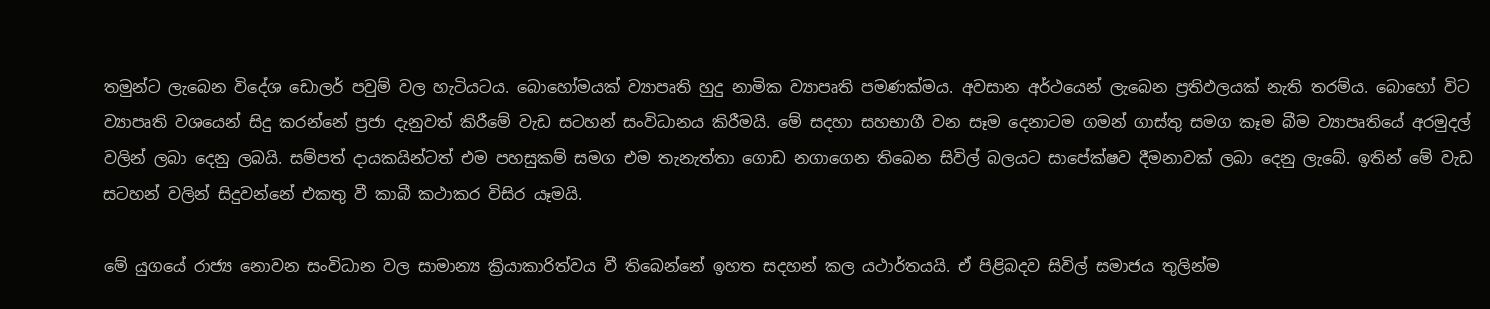තමුන්ට ලැබෙන විදේශ ඩොලර් පවුම් වල හැටියටය. බොහෝමයක් ව්‍යාපෘති හුදු නාමික ව්‍යාපෘති පමණක්මය. අවසාන අර්ථයෙන් ලැබෙන ප්‍රතිඵලයක් නැති තරම්ය. බොහෝ විට ව්‍යාපෘති වශයෙන් සිදු කරන්නේ ප්‍රජා දැනුවත් කිරීමේ වැඩ සටහන් සංවිධානය කිරීමයි. මේ සදහා සහභාගී වන සෑම දෙනාටම ගමන් ගාස්තු සමග කෑම බීම ව්‍යාපෘතියේ අරමුදල් වලින් ලබා දෙනු ලබයි. සම්පත් දායකයින්ටත් එම පහසුකම් සමග එම තැනැත්තා ගොඩ නගාගෙන තිබෙන සිවිල් බලයට සාපේක්ෂව දීමනාවක් ලබා දෙනු ලැබේ. ඉතින් මේ වැඩ සටහන් වලින් සිදුවන්නේ එකතු වී කාබී කථාකර විසිර යෑමයි.

මේ යුගයේ රාජ්‍ය නොවන සංවිධාන වල සාමාන්‍ය ක්‍රියාකාරිත්වය වී තිබෙන්නේ ඉහත සදහන් කල යථාර්තයයි. ඒ පිළිබදව සිවිල් සමාජය තුලින්ම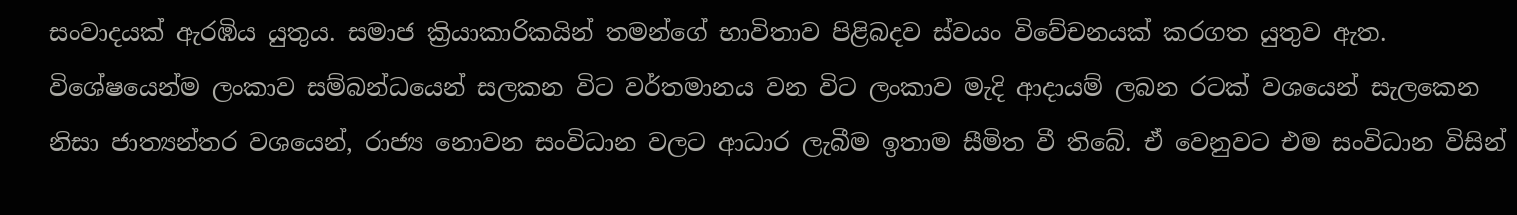සංවාදයක් ඇරඹිය යුතුය. සමාජ ක්‍රියාකාරිකයින් තමන්ගේ භාවිතාව පිළිබදව ස්වයං විවේචනයක් කරගත යුතුව ඇත. විශේෂයෙන්ම ලංකාව සම්බන්ධයෙන් සලකන විට වර්තමානය වන විට ලංකාව මැදි ආදායම් ලබන රටක් වශයෙන් සැලකෙන නිසා ජාත්‍යන්තර වශයෙන්, රාජ්‍ය නොවන සංවිධාන වලට ආධාර ලැබීම ඉතාම සීමිත වී තිබේ. ඒ වෙනුවට එම සංවිධාන විසින්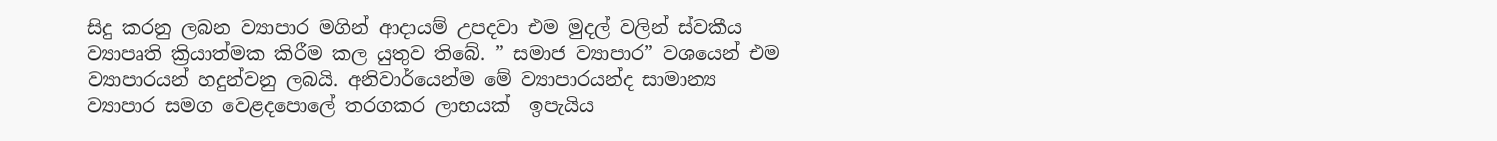සිදු කරනු ලබන ව්‍යාපාර මගින් ආදායම් උපදවා එම මුදල් වලින් ස්වකීය ව්‍යාපෘති ක්‍රියාත්මක කිරීම කල යුතුව තිබේ. ” සමාජ ව්‍යාපාර” වශයෙන් එම ව්‍යාපාරයන් හදුන්වනු ලබයි. අනිවාර්යෙන්ම මේ ව්‍යාපාරයන්ද සාමාන්‍ය ව්‍යාපාර සමග වෙළදපොලේ තරගකර ලාභයක්  ඉපැයිය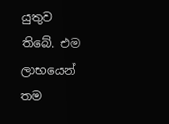යුතුව තිබේ. එම ලාභයෙන් තම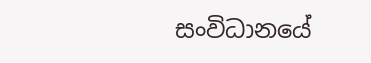සංවිධානයේ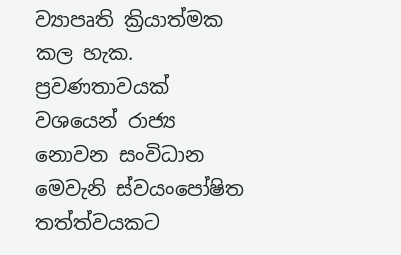ව්‍යාපෘති ක්‍රියාත්මක කල හැක. ප්‍රවණතාවයක් වශයෙන් රාජ්‍ය නොවන සංවිධාන මෙවැනි ස්වයංපෝෂිත තත්ත්වයකට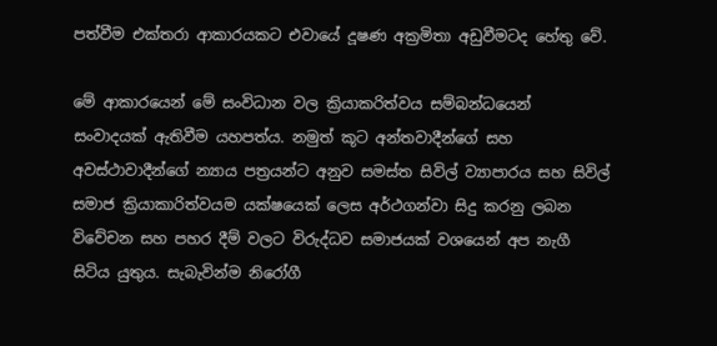පත්වීම එක්තරා ආකාරයකට එවායේ දූෂණ අක්‍රමිතා අඩුවීමටද හේතු වේ.

මේ ආකාරයෙන් මේ සංවිධාන වල ක්‍රියාකරිත්වය සම්බන්ධයෙන් සංවාදයක් ඇතිවීම යහපත්ය. නමුත් කූට අන්තවාදීන්ගේ සහ අවස්ථාවාදීන්ගේ න්‍යාය පත්‍රයන්ට අනුව සමස්ත සිවිල් ව්‍යාපාරය සහ සිවිල් සමාජ ක්‍රියාකාරිත්වයම යක්ෂයෙක් ලෙස අර්ථගන්වා සිදු කරනු ලබන විවේචන සහ පහර දීම් වලට විරුද්ධව සමාජයක් වශයෙන් අප නැගී සිටිය යුතුය. සැබැවින්ම නිරෝගී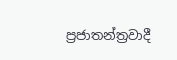ප්‍රජාතන්ත්‍රවාදී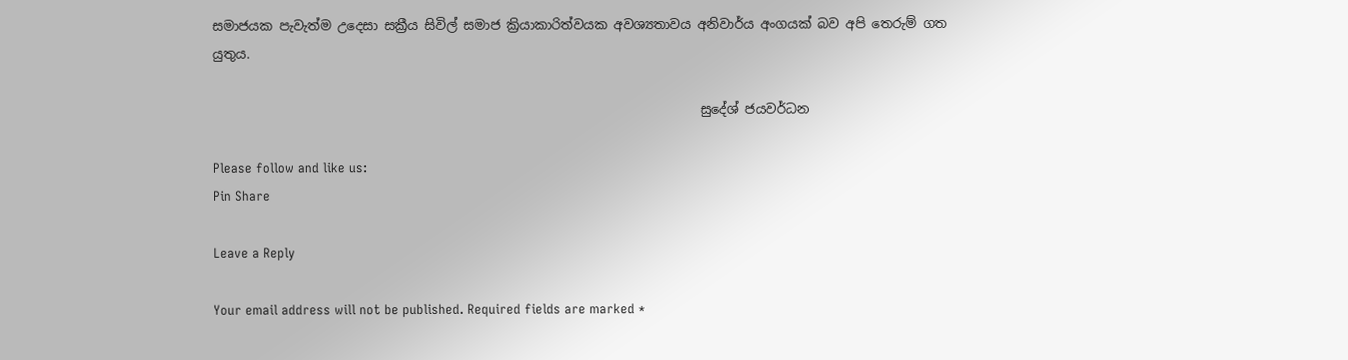සමාජයක පැවැත්ම උදෙසා සක්‍රීය සිවිල් සමාජ ක්‍රියාකාරිත්වයක අවශ්‍යතාවය අනිවාර්ය අංගයක් බව අපි තෙරුම් ගත යුතුය.

                                                                           සුදේශ් ජයවර්ධන

Please follow and like us:
Pin Share

Leave a Reply

Your email address will not be published. Required fields are marked *